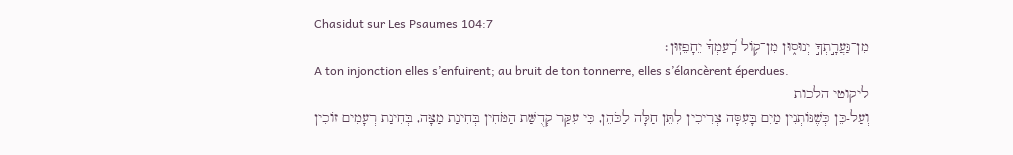Chasidut sur Les Psaumes 104:7
מִן־גַּעֲרָ֣תְךָ֣ יְנוּס֑וּן מִן־ק֥וֹל רַֽ֝עַמְךָ֗ יֵחָפֵזֽוּן׃
A ton injonction elles s’enfuirent; au bruit de ton tonnerre, elles s’élancèrent éperdues.
ליקוטי הלכות
וְעַל-כֵּן כְּשֶׁנּוֹתְנִין מַיִם בָּעִסָּה צְרִיכִין לִתֵּן חַלָּה לַכֹּהֵן, כִּי עִקַּר קְדֻשַּׁת הַמֹּחִין בְּחִינַת מַצָּה, בְּחִינַת רְעָמִים זוֹכִין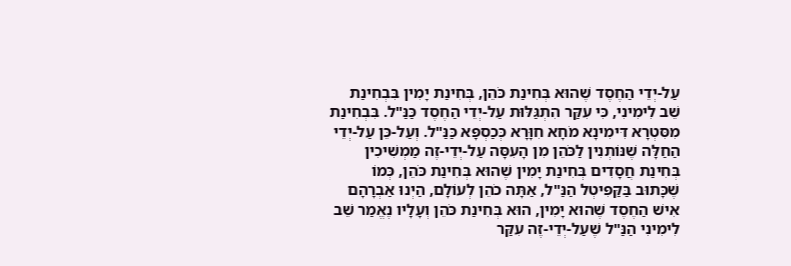עַל-יְדֵי הַחֶסֶד שֶׁהוּא בְּחִינַת כֹּהֵן, בְּחִינַת יָמִין בִּבְחִינַת שֵׁב לִימִינִי, כִּי עִקַּר הִתְגַּלּוּת עַל-יְדֵי הַחֶסֶד כַּנַּ"ל. בִּבְחִינַת מִסִּטְרָא דִּימִינָא מֹחָא חִוָּרָא כְּכַסְפָּא כַּנַּ"ל. וְעַל-כֵּן עַל-יְדֵי הַחַלָּה שֶׁנּוֹתְנִין לַכֹּהֵן מִן הָעִסָּה עַל-יְדֵי-זֶה מַמְשִׁיכִין בְּחִינַת חֲסָדִים בְּחִינַת יָמִין שֶׁהוּא בְּחִינַת כֹּהֵן, כְּמוֹ שֶׁכָּתוּב בַּקַּפִּיטְל הַנַּ"ל, אַתָּה כֹהֵן לְעוֹלָם, הַיְנוּ אַבְרָהָם אִישׁ הַחֶסֶד שֶׁהוּא יָמִין, הוּא בְּחִינַת כֹּהֵן וְעָלָיו נֶאֱמַר שֵׁב לִימִינִי הַנַּ"ל שֶׁעַל-יְדֵי-זֶה עִקַּר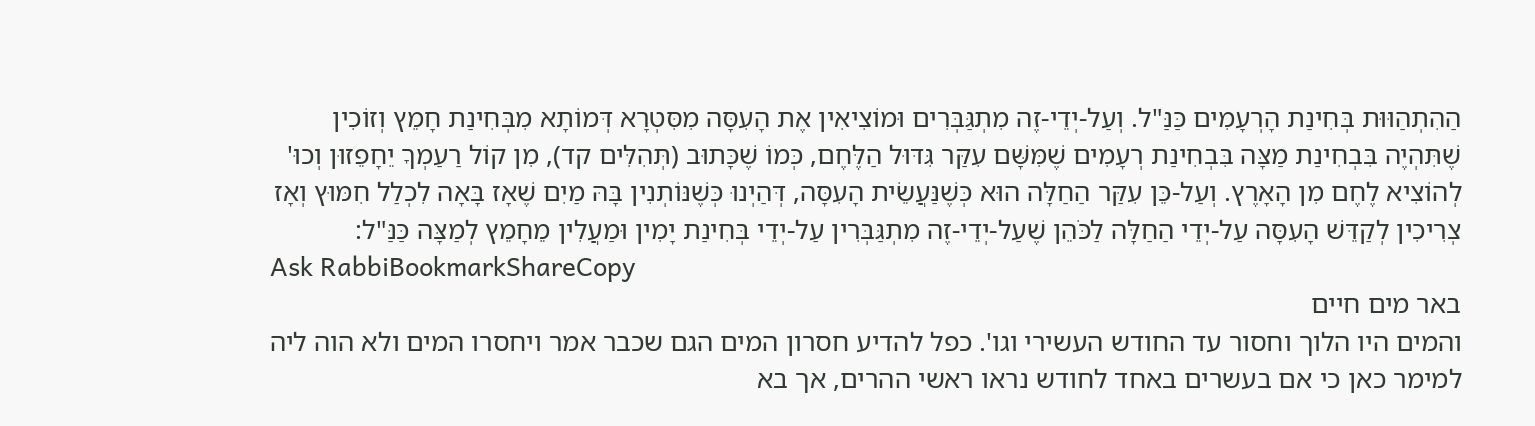הַהִתְהַוּוּת בְּחִינַת הָרְעָמִים כַּנַּ"ל. וְעַל-יְדֵי-זֶה מִתְגַּבְּרִים וּמוֹצִיאִין אֶת הָעִסָּה מִסִּטְרָא דְּמוֹתָא מִבְּחִינַת חָמֵץ וְזוֹכִין שֶׁתִּהְיֶה בִּבְחִינַת מַצָּה בִּבְחִינַת רְעָמִים שֶׁמִּשָּׁם עִקַּר גִּדּוּל הַלֶּחֶם, כְּמוֹ שֶׁכָּתוּב (תְּהִלִּים קד), מִן קוֹל רַעַמְךָ יֵחָפֵזוּן וְכוּ' לְהוֹצִיא לֶחֶם מִן הָאָרֶץ. וְעַל-כֵּן עִקַּר הַחַלָּה הוּא כְּשֶׁנַּעֲשֵׂית הָעִסָּה, דְּהַיְנוּ כְּשֶׁנּוֹתְנִין בָּהּ מַיִם שֶׁאָז בָּאָה לִכְלַל חִמּוּץ וְאָז צְרִיכִין לְקַדֵּשׁ הָעִסָּה עַל-יְדֵי הַחַלָּה לַכֹּהֵן שֶׁעַל-יְדֵי-זֶה מִתְגַּבְּרִין עַל-יְדֵי בְּחִינַת יָמִין וּמַעֲלִין מֵחָמֵץ לְמַצָּה כַּנַּ"ל:
Ask RabbiBookmarkShareCopy
באר מים חיים
והמים היו הלוך וחסור עד החודש העשירי וגו'. כפל להדיע חסרון המים הגם שכבר אמר ויחסרו המים ולא הוה ליה למימר כאן כי אם בעשרים באחד לחודש נראו ראשי ההרים, אך בא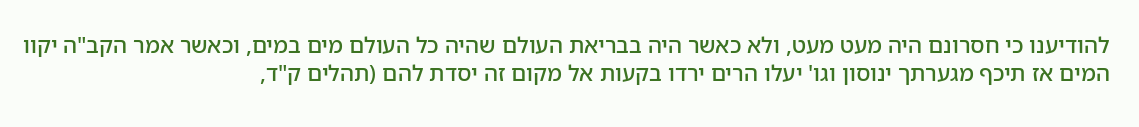להודיענו כי חסרונם היה מעט מעט, ולא כאשר היה בבריאת העולם שהיה כל העולם מים במים, וכאשר אמר הקב"ה יקוו המים אז תיכף מגערתך ינוסון וגו' יעלו הרים ירדו בקעות אל מקום זה יסדת להם (תהלים ק"ד,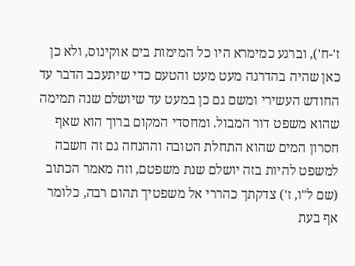ז'-ח'), וברגע כמימרא היו כל המימות בים אוקינוס, ולא כן כאן שהיה בהדרגה מעט מעט והטעם כדי שיתעכב הדבר עד החודש העשירי ומשם גם כן במעט עד שיושלם שנה תמימה שהוא משפט דור המבול. ומחסדי המקום ברוך הוא שאף חסרון המים שהוא התחלת הטובה וההנחה גם זה חשבה למשפט להיות בזה יושלם שנת משפטם, וזה מאמר הכתוב (שם ל"ו, ז') צדקתך כהררי אל משפטיך תהום רבה, כלומר אף בעת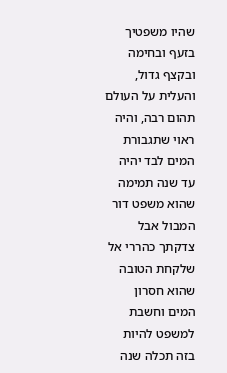שהיו משפטיך בזעף ובחימה ובקצף גדול, והעלית על העולם תהום רבה, והיה ראוי שתגבורת המים לבד יהיה עד שנה תמימה שהוא משפט דור המבול אבל צדקתך כהררי אל שלקחת הטובה שהוא חסרון המים וחשבת למשפט להיות בזה תכלה שנה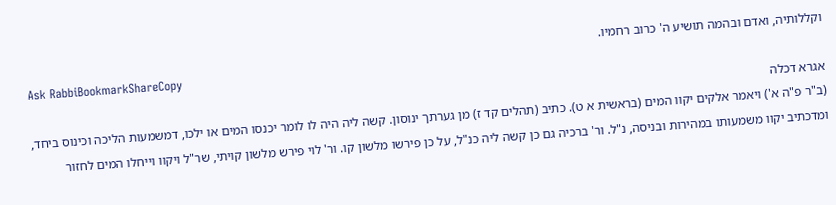וקללותיה, ואדם ובהמה תושיע ה' כרוב רחמיו.
Ask RabbiBookmarkShareCopy
אגרא דכלה
(ב"ר פ"ה א') ויאמר אלקים יקוו המים (בראשית א ט). כתיב (תהלים קד ז) מן גערתך ינוסון. קשה ליה היה לו לומר יכנסו המים או ילכו, דמשמעות הליכה וכינוס ביחד, ומדכתיב יקוו משמעותו במהירות ובניסה, נ"ל. ור' ברכיה גם כן קשה ליה כנ"ל, על כן פירשו מלשון קו. ור' לוי פירש מלשון קויתי, שר"ל ויקוו וייחלו המים לחזור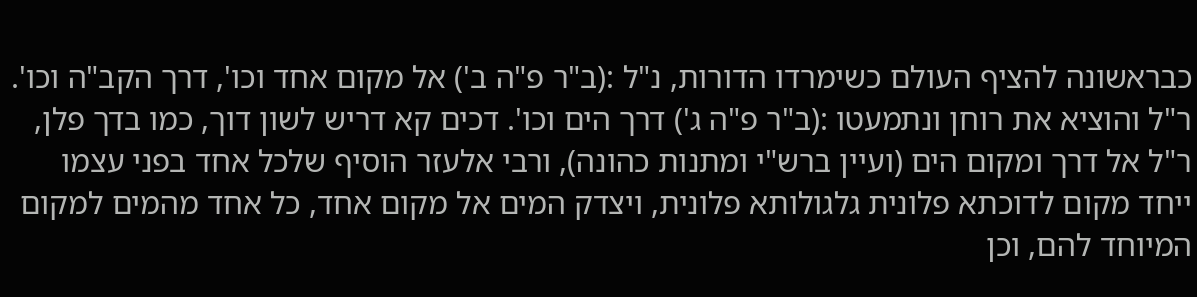כבראשונה להציף העולם כשימרדו הדורות, נ"ל :(ב"ר פ"ה ב') אל מקום אחד וכו', דרך הקב"ה וכו'. ר"ל והוציא את רוחן ונתמעטו :(ב"ר פ"ה ג') דרך הים וכו'. דכים קא דריש לשון דוך, כמו בדך פלן, ר"ל אל דרך ומקום הים (ועיין ברש"י ומתנות כהונה), ורבי אלעזר הוסיף שלכל אחד בפני עצמו ייחד מקום לדוכתא פלונית גלגולותא פלונית, ויצדק המים אל מקום אחד, כל אחד מהמים למקום המיוחד להם, וכן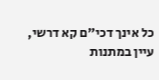כל אינך דכי"ם קא דרשי, עיין במתנות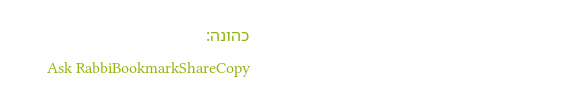כהונה:
Ask RabbiBookmarkShareCopy